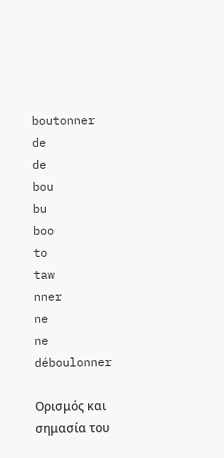boutonner
de
de
bou
bu
boo
to
taw
nner
ne
ne
déboulonner

Ορισμός και σημασία του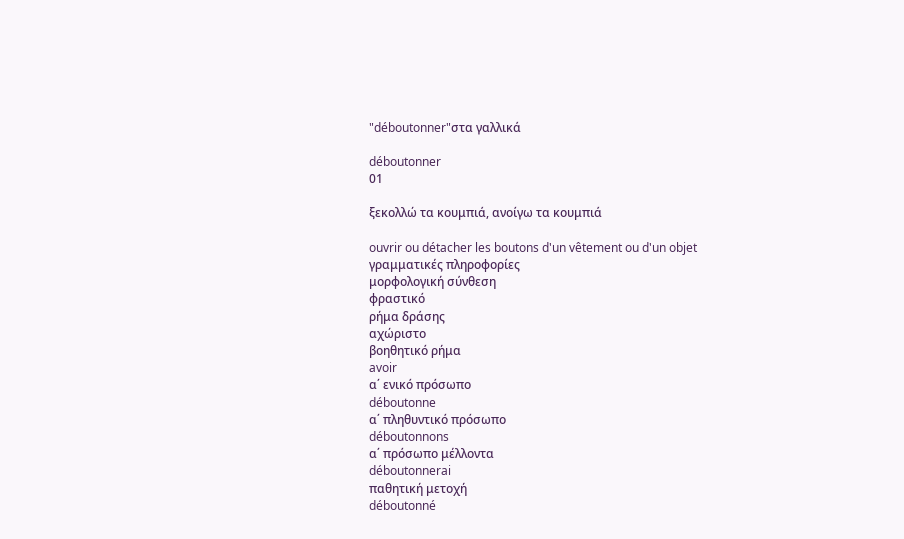"déboutonner"στα γαλλικά

déboutonner
01

ξεκολλώ τα κουμπιά, ανοίγω τα κουμπιά

ouvrir ou détacher les boutons d'un vêtement ou d'un objet
γραμματικές πληροφορίες
μορφολογική σύνθεση
φραστικό
ρήμα δράσης
αχώριστο
βοηθητικό ρήμα
avoir
α΄ ενικό πρόσωπο
déboutonne
α΄ πληθυντικό πρόσωπο
déboutonnons
α΄ πρόσωπο μέλλοντα
déboutonnerai
παθητική μετοχή
déboutonné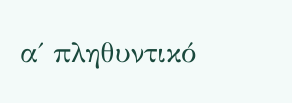α΄ πληθυντικό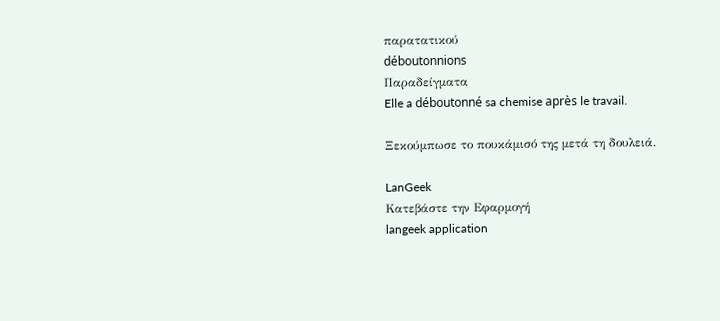παρατατικού
déboutonnions
Παραδείγματα
Elle a déboutonné sa chemise après le travail.

Ξεκούμπωσε το πουκάμισό της μετά τη δουλειά.

LanGeek
Κατεβάστε την Εφαρμογή
langeek application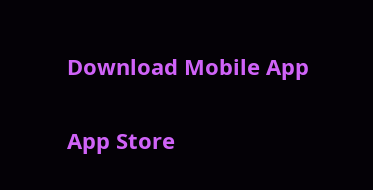Download Mobile App

App Store